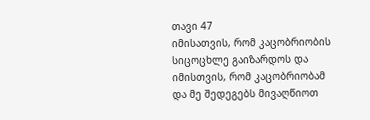თავი 47
იმისათვის, რომ კაცობრიობის სიცოცხლე გაიზარდოს და იმისთვის, რომ კაცობრიობამ და მე შედეგებს მივაღწიოთ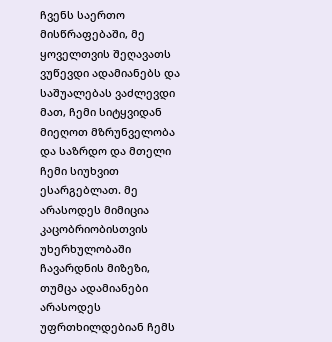ჩვენს საერთო მისწრაფებაში, მე ყოველთვის შეღავათს ვუწევდი ადამიანებს და საშუალებას ვაძლევდი მათ, ჩემი სიტყვიდან მიეღოთ მზრუნველობა და საზრდო და მთელი ჩემი სიუხვით ესარგებლათ. მე არასოდეს მიმიცია კაცობრიობისთვის უხერხულობაში ჩავარდნის მიზეზი, თუმცა ადამიანები არასოდეს უფრთხილდებიან ჩემს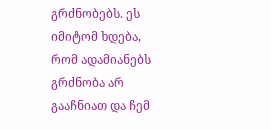გრძნობებს. ეს იმიტომ ხდება, რომ ადამიანებს გრძნობა არ გააჩნიათ და ჩემ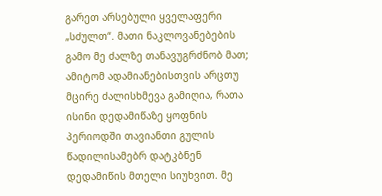გარეთ არსებული ყველაფერი „სძულთ“. მათი ნაკლოვანებების გამო მე ძალზე თანავუგრძნობ მათ; ამიტომ ადამიანებისთვის არცთუ მცირე ძალისხმევა გამიღია, რათა ისინი დედამიწაზე ყოფნის პერიოდში თავიანთი გულის წადილისამებრ დატკბნენ დედამიწის მთელი სიუხვით. მე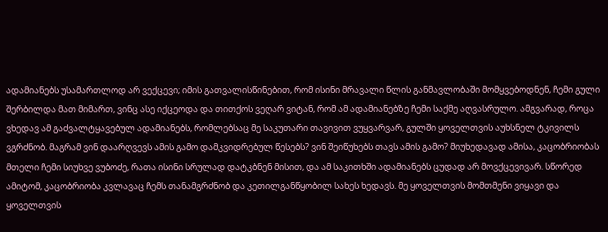ადამიანებს უსამართლოდ არ ვექცევი; იმის გათვალისწინებით, რომ ისინი მრავალი წლის განმავლობაში მომყვებოდნენ, ჩემი გული შერბილდა მათ მიმართ, ვინც ასე იქცეოდა და თითქოს ვეღარ ვიტან, რომ ამ ადამიანებზე ჩემი საქმე აღვასრულო. ამგვარად, როცა ვხედავ ამ გაძვალტყავებულ ადამიანებს, რომლებსაც მე საკუთარი თავივით ვუყვარვარ, გულში ყოველთვის აუხსნელ ტკივილს ვგრძნობ. მაგრამ ვინ დაარღვევს ამის გამო დამკვიდრებულ წესებს? ვინ შეიწუხებს თავს ამის გამო? მიუხედავად ამისა, კაცობრიობას მთელი ჩემი სიუხვე ვუბოძე, რათა ისინი სრულად დატკბნენ მისით, და ამ საკითხში ადამიანებს ცუდად არ მოვქცევივარ. სწორედ ამიტომ, კაცობრიობა კვლავაც ჩემს თანამგრძნობ და კეთილგანწყობილ სახეს ხედავს. მე ყოველთვის მომთმენი ვიყავი და ყოველთვის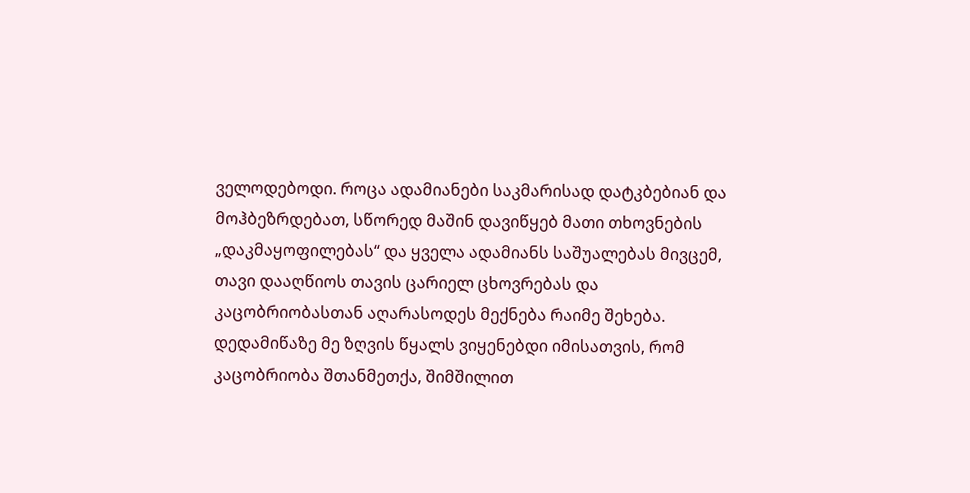ველოდებოდი. როცა ადამიანები საკმარისად დატკბებიან და მოჰბეზრდებათ, სწორედ მაშინ დავიწყებ მათი თხოვნების „დაკმაყოფილებას“ და ყველა ადამიანს საშუალებას მივცემ, თავი დააღწიოს თავის ცარიელ ცხოვრებას და კაცობრიობასთან აღარასოდეს მექნება რაიმე შეხება. დედამიწაზე მე ზღვის წყალს ვიყენებდი იმისათვის, რომ კაცობრიობა შთანმეთქა, შიმშილით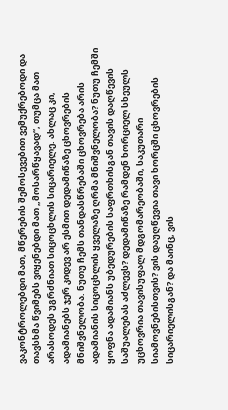ვაკონტროლებდი მათ, მწერების შემოსევებით ვემუქრებოდი და თავსხმა წვიმებს ვიყენებდი მათ „მოსარწყავად“, თუმცა მათ არასოდეს უგრძნიათ სიცოცხლის სიცარიელე. ახლაც კი, ადამიანებს ჯერ კიდევ არ ესმით დედამიწაზე ცხოვრების მნიშვნელობა. ნუთუ ჩემს თანდასწრებაში ცხოვრება არის ადამიანის სიცოცხლის ყველაზე ღრმა მნიშვნელობა? ნუთუ ჩემში ყოფნა ადამიანს უბედურების საფრთხისგან თავის დაღწევის საშუალებას აძლევს? დედამიწაზე რამდენ ხორციელ სხეულს უცხოვრია თავისუფალ მდგომარეობაში, საკუთარი სიამოვნებისთვის? ვის დაუღწევია თავი ხორცში ცხოვრების სიცარიელისგან? და მაინც, ვის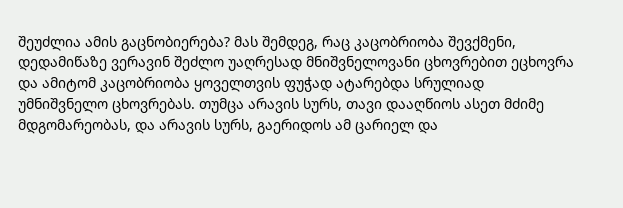შეუძლია ამის გაცნობიერება? მას შემდეგ, რაც კაცობრიობა შევქმენი, დედამიწაზე ვერავინ შეძლო უაღრესად მნიშვნელოვანი ცხოვრებით ეცხოვრა და ამიტომ კაცობრიობა ყოველთვის ფუჭად ატარებდა სრულიად უმნიშვნელო ცხოვრებას. თუმცა არავის სურს, თავი დააღწიოს ასეთ მძიმე მდგომარეობას, და არავის სურს, გაერიდოს ამ ცარიელ და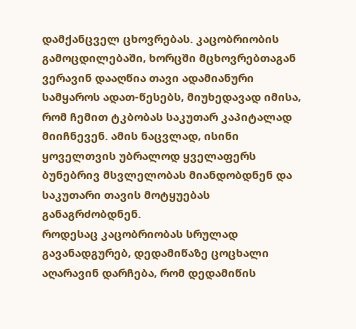დამქანცველ ცხოვრებას. კაცობრიობის გამოცდილებაში, ხორცში მცხოვრებთაგან ვერავინ დააღწია თავი ადამიანური სამყაროს ადათ-წესებს, მიუხედავად იმისა, რომ ჩემით ტკბობას საკუთარ კაპიტალად მიიჩნევენ. ამის ნაცვლად, ისინი ყოველთვის უბრალოდ ყველაფერს ბუნებრივ მსვლელობას მიანდობდნენ და საკუთარი თავის მოტყუებას განაგრძობდნენ.
როდესაც კაცობრიობას სრულად გავანადგურებ, დედამიწაზე ცოცხალი აღარავინ დარჩება, რომ დედამიწის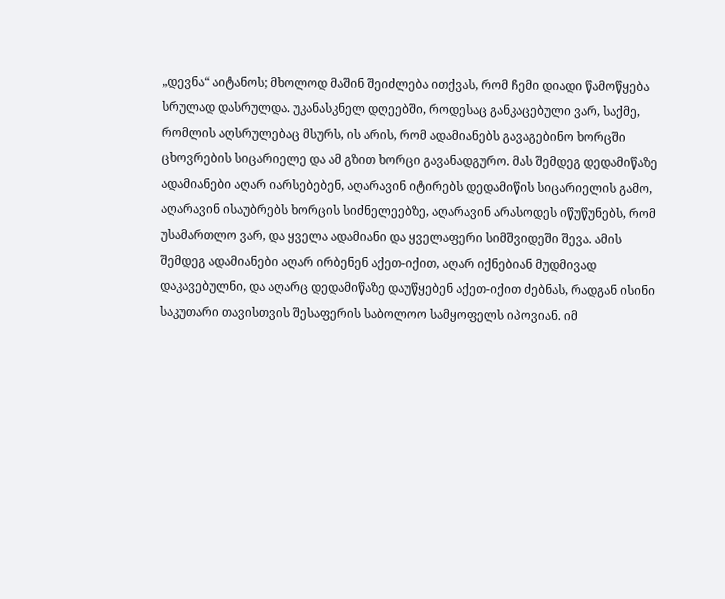„დევნა“ აიტანოს; მხოლოდ მაშინ შეიძლება ითქვას, რომ ჩემი დიადი წამოწყება სრულად დასრულდა. უკანასკნელ დღეებში, როდესაც განკაცებული ვარ, საქმე, რომლის აღსრულებაც მსურს, ის არის, რომ ადამიანებს გავაგებინო ხორცში ცხოვრების სიცარიელე და ამ გზით ხორცი გავანადგურო. მას შემდეგ დედამიწაზე ადამიანები აღარ იარსებებენ, აღარავინ იტირებს დედამიწის სიცარიელის გამო, აღარავინ ისაუბრებს ხორცის სიძნელეებზე, აღარავინ არასოდეს იწუწუნებს, რომ უსამართლო ვარ, და ყველა ადამიანი და ყველაფერი სიმშვიდეში შევა. ამის შემდეგ ადამიანები აღარ ირბენენ აქეთ-იქით, აღარ იქნებიან მუდმივად დაკავებულნი, და აღარც დედამიწაზე დაუწყებენ აქეთ-იქით ძებნას, რადგან ისინი საკუთარი თავისთვის შესაფერის საბოლოო სამყოფელს იპოვიან. იმ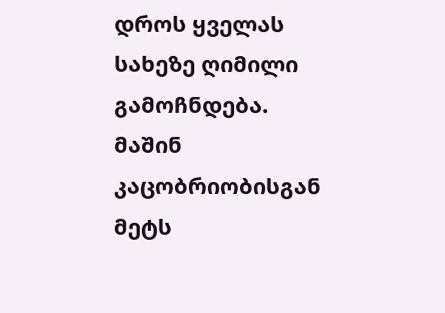დროს ყველას სახეზე ღიმილი გამოჩნდება. მაშინ კაცობრიობისგან მეტს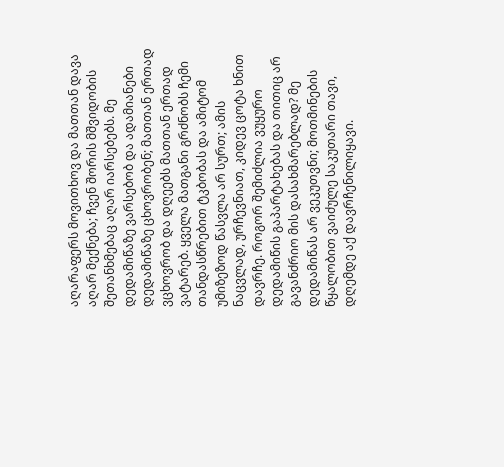აღარაფერს მოვითხოვ და მათთან დავა აღარ მექნება; ჩვენ შორის მშვიდობის შეთანხმებაც აღარ იარსებებს. მე დედამიწაზე ვარსებობ და ადამიანები დედამიწაზე ცხოვრობენ; მათთან ერთად ვცხოვრობ და დღეებს მათთან ერთად ვატარებ. ყველა მათგანი გრძნობს ჩემი თანდასწრებით ტკბობას და ამიტომ უმიზეზოდ წასვლა არ სურთ; ამის ნაცვლად, ურჩევნიათ, კიდევ ცოტა ხნით დავრჩე. როგორ შემიძლია ვუყურო დედამიწის გაპარტახებას და თითიც არ გავანძრიო მის დასახმარებლად? მე დედამიწას არ ვეკუთვნი; მოთმინების წყალობით ვაიძულე საკუთარი თავი, დღემდე აქ დავრჩენილიყავი.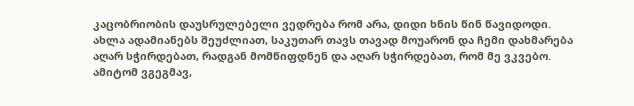კაცობრიობის დაუსრულებელი ვედრება რომ არა, დიდი ხნის წინ წავიდოდი. ახლა ადამიანებს შეუძლიათ, საკუთარ თავს თავად მოუარონ და ჩემი დახმარება აღარ სჭირდებათ, რადგან მომწიფდნენ და აღარ სჭირდებათ, რომ მე ვკვებო. ამიტომ ვგეგმავ,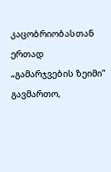კაცობრიობასთან ერთად „გამარჯვების ზეიმი“ გავმართო,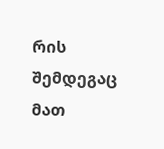რის შემდეგაც მათ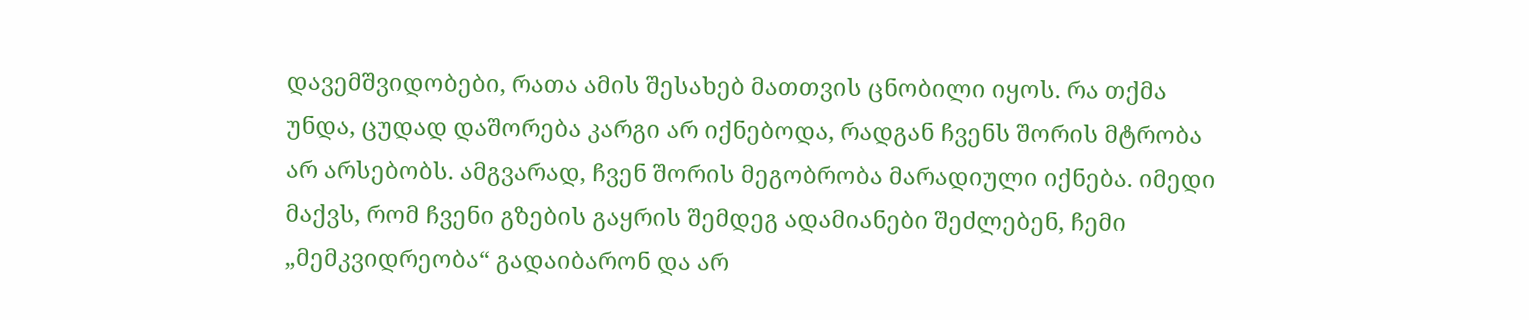დავემშვიდობები, რათა ამის შესახებ მათთვის ცნობილი იყოს. რა თქმა უნდა, ცუდად დაშორება კარგი არ იქნებოდა, რადგან ჩვენს შორის მტრობა არ არსებობს. ამგვარად, ჩვენ შორის მეგობრობა მარადიული იქნება. იმედი მაქვს, რომ ჩვენი გზების გაყრის შემდეგ ადამიანები შეძლებენ, ჩემი „მემკვიდრეობა“ გადაიბარონ და არ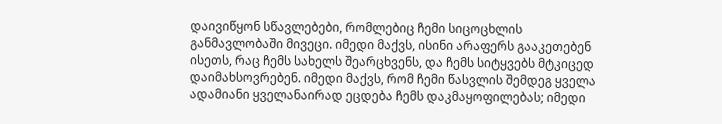დაივიწყონ სწავლებები, რომლებიც ჩემი სიცოცხლის განმავლობაში მივეცი. იმედი მაქვს, ისინი არაფერს გააკეთებენ ისეთს, რაც ჩემს სახელს შეარცხვენს, და ჩემს სიტყვებს მტკიცედ დაიმახსოვრებენ. იმედი მაქვს, რომ ჩემი წასვლის შემდეგ ყველა ადამიანი ყველანაირად ეცდება ჩემს დაკმაყოფილებას; იმედი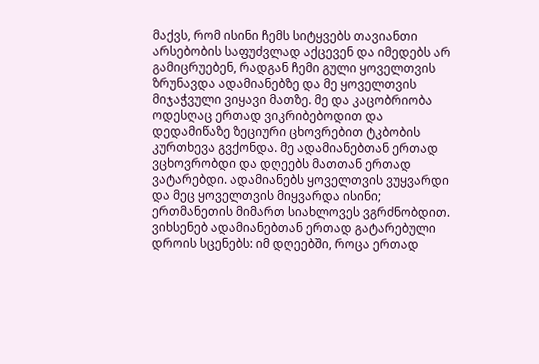მაქვს, რომ ისინი ჩემს სიტყვებს თავიანთი არსებობის საფუძვლად აქცევენ და იმედებს არ გამიცრუებენ, რადგან ჩემი გული ყოველთვის ზრუნავდა ადამიანებზე და მე ყოველთვის მიჯაჭვული ვიყავი მათზე. მე და კაცობრიობა ოდესღაც ერთად ვიკრიბებოდით და დედამიწაზე ზეციური ცხოვრებით ტკბობის კურთხევა გვქონდა. მე ადამიანებთან ერთად ვცხოვრობდი და დღეებს მათთან ერთად ვატარებდი. ადამიანებს ყოველთვის ვუყვარდი და მეც ყოველთვის მიყვარდა ისინი; ერთმანეთის მიმართ სიახლოვეს ვგრძნობდით. ვიხსენებ ადამიანებთან ერთად გატარებული დროის სცენებს: იმ დღეებში, როცა ერთად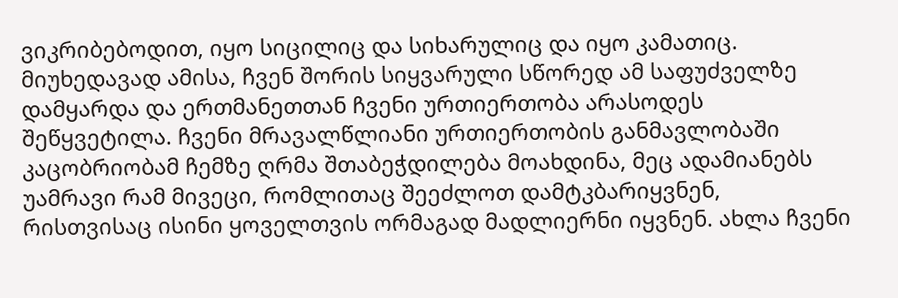ვიკრიბებოდით, იყო სიცილიც და სიხარულიც და იყო კამათიც. მიუხედავად ამისა, ჩვენ შორის სიყვარული სწორედ ამ საფუძველზე დამყარდა და ერთმანეთთან ჩვენი ურთიერთობა არასოდეს შეწყვეტილა. ჩვენი მრავალწლიანი ურთიერთობის განმავლობაში კაცობრიობამ ჩემზე ღრმა შთაბეჭდილება მოახდინა, მეც ადამიანებს უამრავი რამ მივეცი, რომლითაც შეეძლოთ დამტკბარიყვნენ, რისთვისაც ისინი ყოველთვის ორმაგად მადლიერნი იყვნენ. ახლა ჩვენი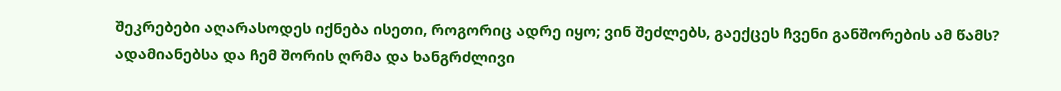შეკრებები აღარასოდეს იქნება ისეთი, როგორიც ადრე იყო; ვინ შეძლებს, გაექცეს ჩვენი განშორების ამ წამს? ადამიანებსა და ჩემ შორის ღრმა და ხანგრძლივი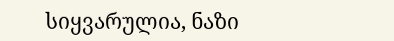სიყვარულია, ნაზი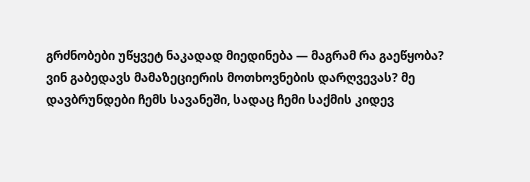გრძნობები უწყვეტ ნაკადად მიედინება — მაგრამ რა გაეწყობა? ვინ გაბედავს მამაზეციერის მოთხოვნების დარღვევას? მე დავბრუნდები ჩემს სავანეში, სადაც ჩემი საქმის კიდევ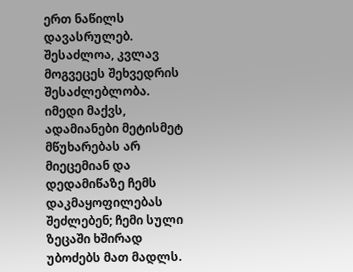ერთ ნაწილს დავასრულებ. შესაძლოა, კვლავ მოგვეცეს შეხვედრის შესაძლებლობა. იმედი მაქვს, ადამიანები მეტისმეტ მწუხარებას არ მიეცემიან და დედამიწაზე ჩემს დაკმაყოფილებას შეძლებენ; ჩემი სული ზეცაში ხშირად უბოძებს მათ მადლს.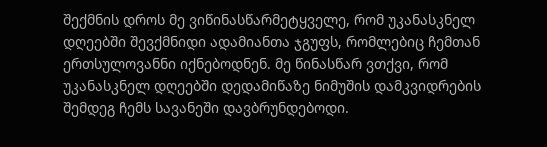შექმნის დროს მე ვიწინასწარმეტყველე, რომ უკანასკნელ დღეებში შევქმნიდი ადამიანთა ჯგუფს, რომლებიც ჩემთან ერთსულოვანნი იქნებოდნენ. მე წინასწარ ვთქვი, რომ უკანასკნელ დღეებში დედამიწაზე ნიმუშის დამკვიდრების შემდეგ ჩემს სავანეში დავბრუნდებოდი.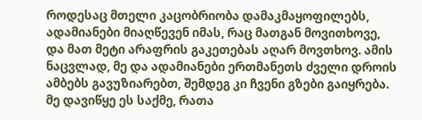როდესაც მთელი კაცობრიობა დამაკმაყოფილებს, ადამიანები მიაღწევენ იმას, რაც მათგან მოვითხოვე, და მათ მეტი არაფრის გაკეთებას აღარ მოვთხოვ. ამის ნაცვლად, მე და ადამიანები ერთმანეთს ძველი დროის ამბებს გავუზიარებთ, შემდეგ კი ჩვენი გზები გაიყრება. მე დავიწყე ეს საქმე, რათა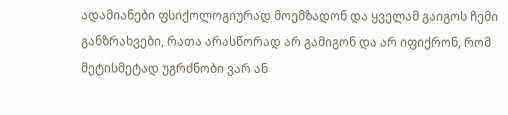ადამიანები ფსიქოლოგიურად მოემზადონ და ყველამ გაიგოს ჩემი განზრახვები, რათა არასწორად არ გამიგონ და არ იფიქრონ, რომ მეტისმეტად უგრძნობი ვარ ან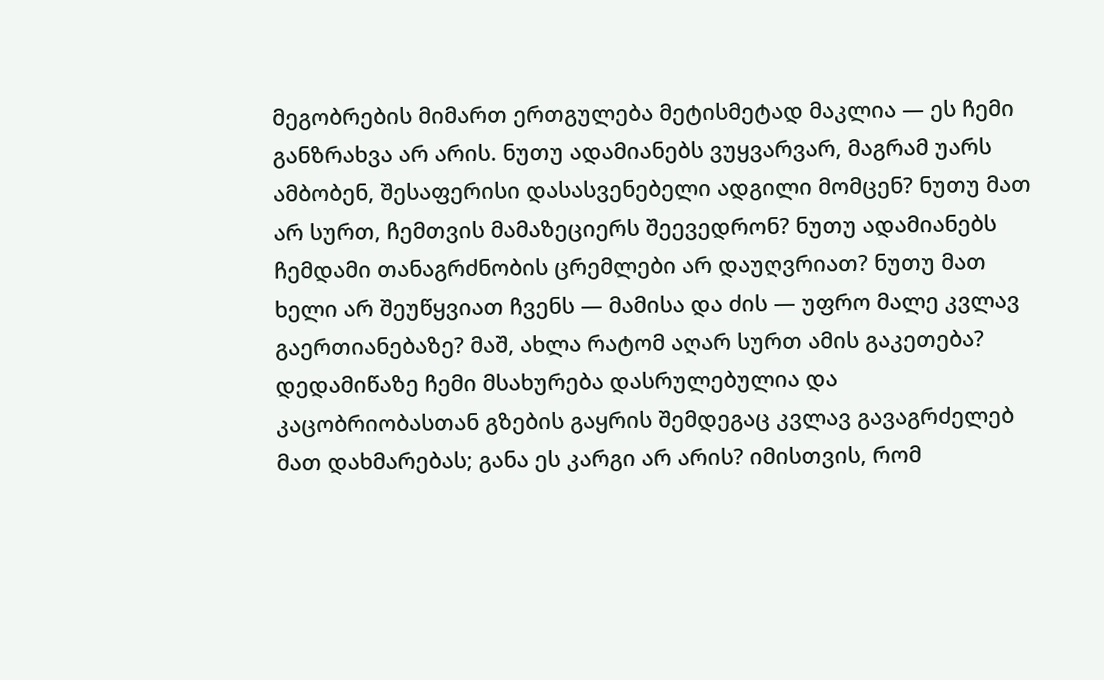მეგობრების მიმართ ერთგულება მეტისმეტად მაკლია — ეს ჩემი განზრახვა არ არის. ნუთუ ადამიანებს ვუყვარვარ, მაგრამ უარს ამბობენ, შესაფერისი დასასვენებელი ადგილი მომცენ? ნუთუ მათ არ სურთ, ჩემთვის მამაზეციერს შეევედრონ? ნუთუ ადამიანებს ჩემდამი თანაგრძნობის ცრემლები არ დაუღვრიათ? ნუთუ მათ ხელი არ შეუწყვიათ ჩვენს — მამისა და ძის — უფრო მალე კვლავ გაერთიანებაზე? მაშ, ახლა რატომ აღარ სურთ ამის გაკეთება? დედამიწაზე ჩემი მსახურება დასრულებულია და კაცობრიობასთან გზების გაყრის შემდეგაც კვლავ გავაგრძელებ მათ დახმარებას; განა ეს კარგი არ არის? იმისთვის, რომ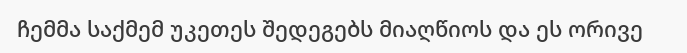ჩემმა საქმემ უკეთეს შედეგებს მიაღწიოს და ეს ორივე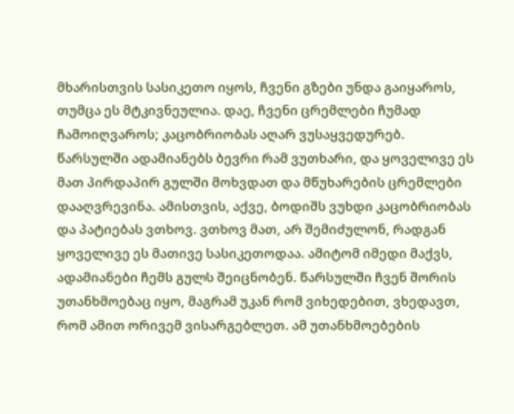მხარისთვის სასიკეთო იყოს, ჩვენი გზები უნდა გაიყაროს, თუმცა ეს მტკივნეულია. დაე, ჩვენი ცრემლები ჩუმად ჩამოიღვაროს; კაცობრიობას აღარ ვუსაყვედურებ. წარსულში ადამიანებს ბევრი რამ ვუთხარი, და ყოველივე ეს მათ პირდაპირ გულში მოხვდათ და მწუხარების ცრემლები დააღვრევინა. ამისთვის, აქვე, ბოდიშს ვუხდი კაცობრიობას და პატიებას ვთხოვ. ვთხოვ მათ, არ შემიძულონ, რადგან ყოველივე ეს მათივე სასიკეთოდაა. ამიტომ იმედი მაქვს, ადამიანები ჩემს გულს შეიცნობენ. წარსულში ჩვენ შორის უთანხმოებაც იყო, მაგრამ უკან რომ ვიხედებით, ვხედავთ, რომ ამით ორივემ ვისარგებლეთ. ამ უთანხმოებების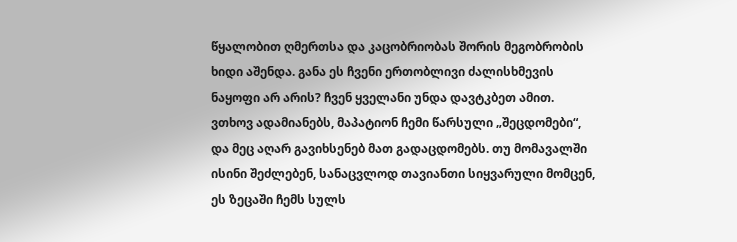წყალობით ღმერთსა და კაცობრიობას შორის მეგობრობის ხიდი აშენდა. განა ეს ჩვენი ერთობლივი ძალისხმევის ნაყოფი არ არის? ჩვენ ყველანი უნდა დავტკბეთ ამით. ვთხოვ ადამიანებს, მაპატიონ ჩემი წარსული „შეცდომები“, და მეც აღარ გავიხსენებ მათ გადაცდომებს. თუ მომავალში ისინი შეძლებენ, სანაცვლოდ თავიანთი სიყვარული მომცენ, ეს ზეცაში ჩემს სულს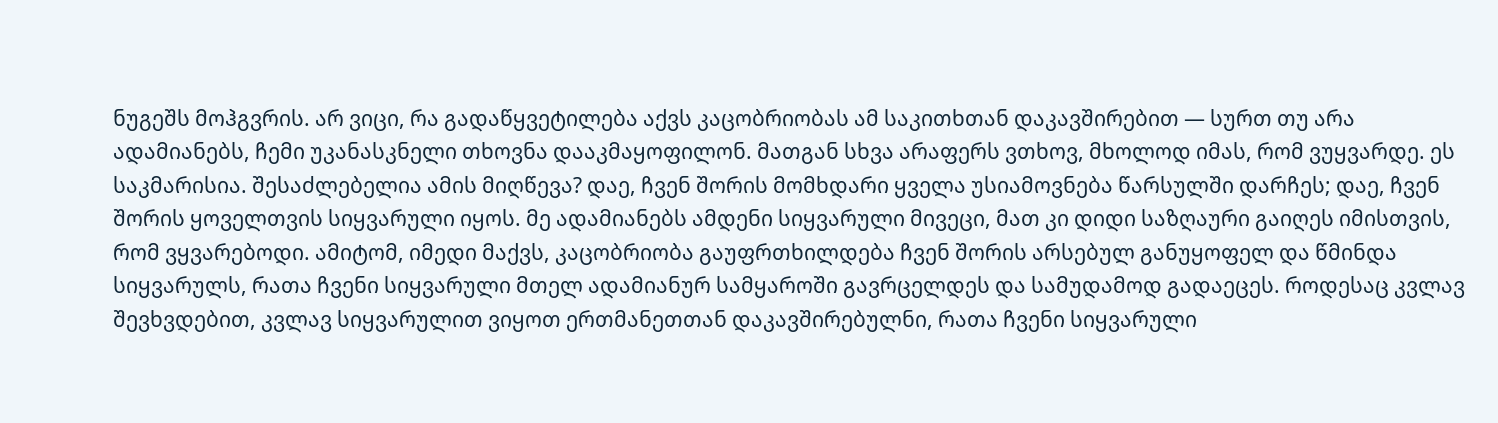ნუგეშს მოჰგვრის. არ ვიცი, რა გადაწყვეტილება აქვს კაცობრიობას ამ საკითხთან დაკავშირებით — სურთ თუ არა ადამიანებს, ჩემი უკანასკნელი თხოვნა დააკმაყოფილონ. მათგან სხვა არაფერს ვთხოვ, მხოლოდ იმას, რომ ვუყვარდე. ეს საკმარისია. შესაძლებელია ამის მიღწევა? დაე, ჩვენ შორის მომხდარი ყველა უსიამოვნება წარსულში დარჩეს; დაე, ჩვენ შორის ყოველთვის სიყვარული იყოს. მე ადამიანებს ამდენი სიყვარული მივეცი, მათ კი დიდი საზღაური გაიღეს იმისთვის, რომ ვყვარებოდი. ამიტომ, იმედი მაქვს, კაცობრიობა გაუფრთხილდება ჩვენ შორის არსებულ განუყოფელ და წმინდა სიყვარულს, რათა ჩვენი სიყვარული მთელ ადამიანურ სამყაროში გავრცელდეს და სამუდამოდ გადაეცეს. როდესაც კვლავ შევხვდებით, კვლავ სიყვარულით ვიყოთ ერთმანეთთან დაკავშირებულნი, რათა ჩვენი სიყვარული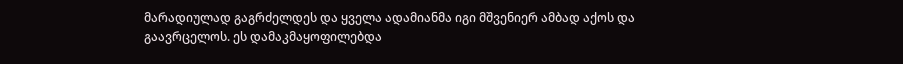მარადიულად გაგრძელდეს და ყველა ადამიანმა იგი მშვენიერ ამბად აქოს და გაავრცელოს. ეს დამაკმაყოფილებდა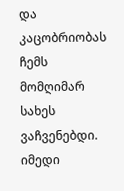და კაცობრიობას ჩემს მომღიმარ სახეს ვაჩვენებდი. იმედი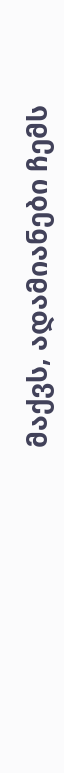მაქვს, ადამიანები ჩემს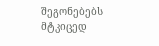შეგონებებს მტკიცედ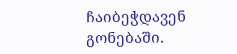ჩაიბეჭდავენ გონებაში.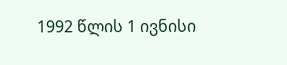1992 წლის 1 ივნისი